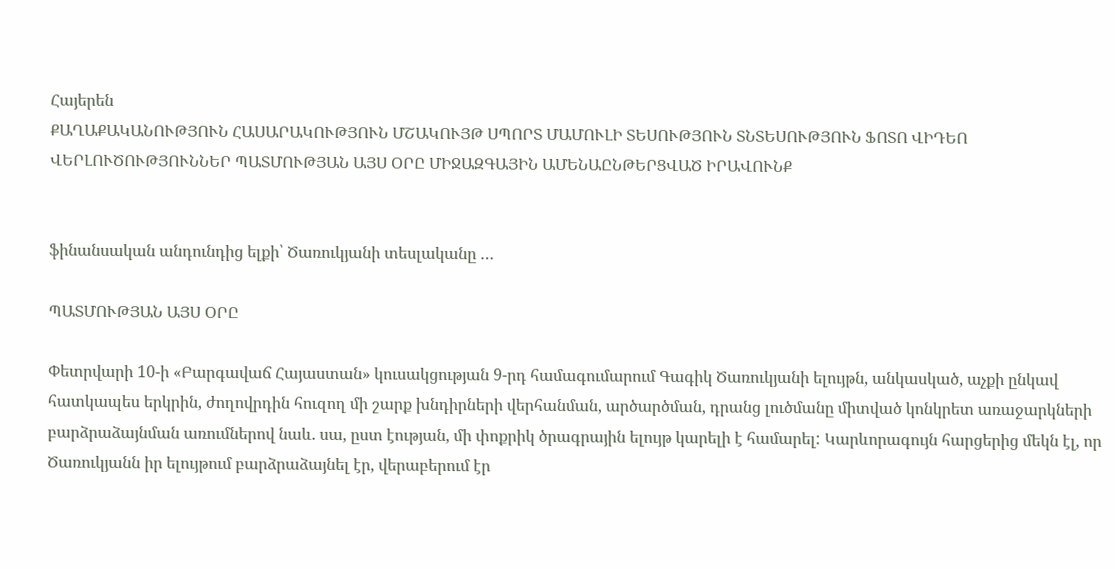Հայերեն
ՔԱՂԱՔԱԿԱՆՈՒԹՅՈՒՆ ՀԱՍԱՐԱԿՈՒԹՅՈՒՆ ՄՇԱԿՈՒՅԹ ՍՊՈՐՏ ՄԱՄՈՒԼԻ ՏԵՍՈՒԹՅՈՒՆ ՏՆՏԵՍՈՒԹՅՈՒՆ ՖՈՏՈ ՎԻԴԵՈ ՎԵՐԼՈՒԾՈՒԹՅՈՒՆՆԵՐ ՊԱՏՄՈՒԹՅԱՆ ԱՅՍ ՕՐԸ ՄԻՋԱԶԳԱՅԻՆ ԱՄԵՆԱԸՆԹԵՐՑՎԱԾ ԻՐԱՎՈՒՆՔ


ֆինանսական անդունդից ելքի՝ Ծառուկյանի տեսլականը …

ՊԱՏՄՈՒԹՅԱՆ ԱՅՍ ՕՐԸ

Փետրվարի 10-ի «Բարգավաճ Հայաստան» կուսակցության 9-րդ համագումարում Գագիկ Ծառուկյանի ելույթն, անկասկած, աչքի ընկավ հատկապես երկրին, ժողովրդին հուզող մի շարք խնդիրների վերհանման, արծարծման, դրանց լուծմանը միտված կոնկրետ առաջարկների բարձրաձայնման առումներով նաև. սա, ըստ էության, մի փոքրիկ ծրագրային ելույթ կարելի է համարել: Կարևորագույն հարցերից մեկն էլ, որ Ծառուկյանն իր ելույթում բարձրաձայնել էր, վերաբերում էր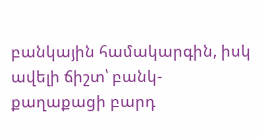բանկային համակարգին, իսկ ավելի ճիշտ՝ բանկ-քաղաքացի բարդ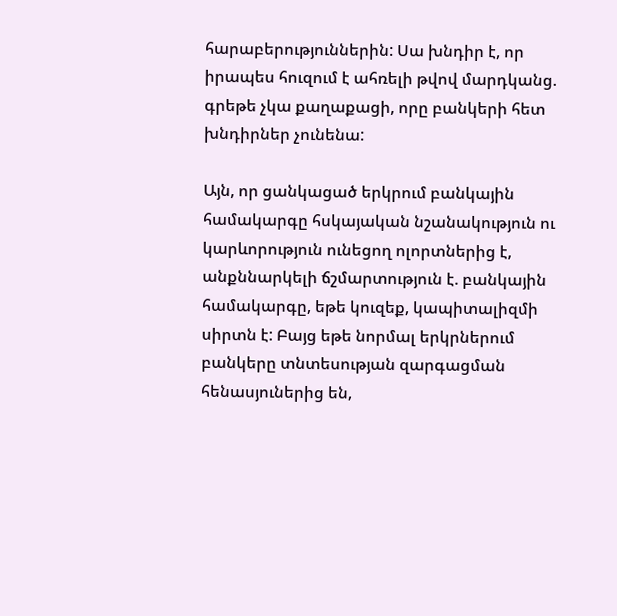հարաբերություններին: Սա խնդիր է, որ իրապես հուզում է ահռելի թվով մարդկանց. գրեթե չկա քաղաքացի, որը բանկերի հետ խնդիրներ չունենա:

Այն, որ ցանկացած երկրում բանկային համակարգը հսկայական նշանակություն ու կարևորություն ունեցող ոլորտներից է, անքննարկելի ճշմարտություն է. բանկային համակարգը, եթե կուզեք, կապիտալիզմի սիրտն է: Բայց եթե նորմալ երկրներում բանկերը տնտեսության զարգացման հենասյուներից են,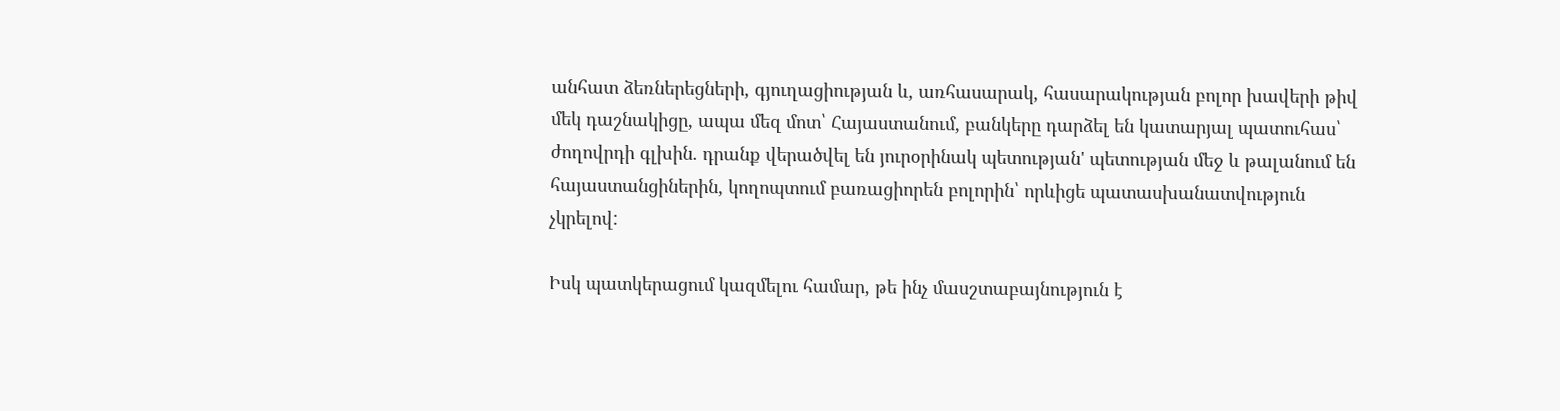անհատ ձեռներեցների, գյուղացիության և, առհասարակ, հասարակության բոլոր խավերի թիվ մեկ դաշնակիցը, ապա մեզ մոտ՝ Հայաստանում, բանկերը դարձել են կատարյալ պատուհաս՝ ժողովրդի գլխին. դրանք վերածվել են յուրօրինակ պետության' պետության մեջ և թալանում են հայաստանցիներին, կողոպտում բառացիորեն բոլորին՝ որևիցե պատասխանատվություն չկրելով:

Իսկ պատկերացում կազմելու համար, թե ինչ մասշտաբայնություն է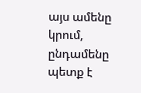այս ամենը կրում, ընդամենը պետք է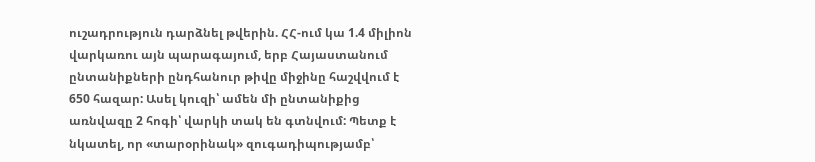ուշադրություն դարձնել թվերին. ՀՀ-ում կա 1.4 միլիոն վարկառու այն պարագայում, երբ Հայաստանում ընտանիքների ընդհանուր թիվը միջինը հաշվվում է 650 հազար: Ասել կուզի՝ ամեն մի ընտանիքից առնվազը 2 հոգի՝ վարկի տակ են գտնվում: Պետք է նկատել, որ «տարօրինակ» զուգադիպությամբ՝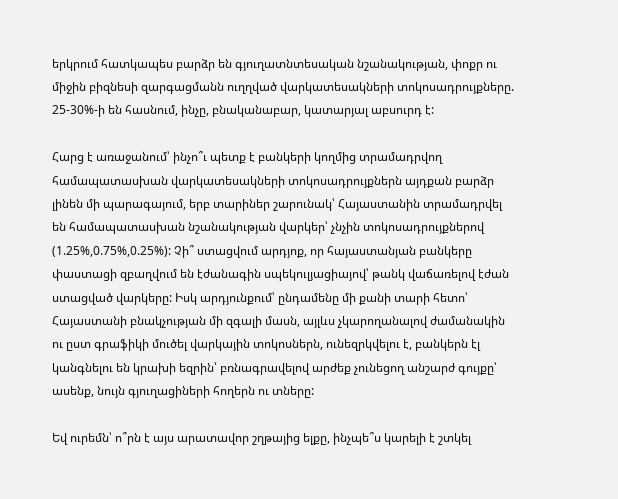երկրում հատկապես բարձր են գյուղատնտեսական նշանակության, փոքր ու միջին բիզնեսի զարգացմանն ուղղված վարկատեսակների տոկոսադրույքները. 25-30%-ի են հասնում, ինչը, բնականաբար, կատարյալ աբսուրդ է:

Հարց է առաջանում՝ ինչո՞ւ պետք է բանկերի կողմից տրամադրվող համապատասխան վարկատեսակների տոկոսադրույքներն այդքան բարձր լինեն մի պարագայում, երբ տարիներ շարունակ՝ Հայաստանին տրամադրվել են համապատասխան նշանակության վարկեր՝ չնչին տոկոսադրույքներով (1.25%,0.75%,0.25%): Չի՞ ստացվում արդյոք, որ հայաստանյան բանկերը փաստացի զբաղվում են էժանագին սպեկուլյացիայով՝ թանկ վաճառելով էժան ստացված վարկերը: Իսկ արդյունքում՝ ընդամենը մի քանի տարի հետո՝ Հայաստանի բնակչության մի զգալի մասն, այլևս չկարողանալով ժամանակին ու ըստ գրաֆիկի մուծել վարկային տոկոսներն, ունեզրկվելու է, բանկերն էլ կանգնելու են կրախի եզրին՝ բռնագրավելով արժեք չունեցող անշարժ գույքը՝ ասենք, նույն գյուղացիների հողերն ու տները:

Եվ ուրեմն՝ ո՞րն է այս արատավոր շղթայից ելքը, ինչպե՞ս կարելի է շտկել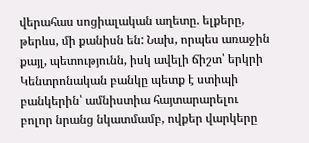վերահաս սոցիալական աղետը. ելքերը, թերևս, մի քանիսն են: Նախ, որպես առաջին քայլ, պետությունն, իսկ ավելի ճիշտ՝ երկրի Կենտրոնական բանկը պետք է ստիպի բանկերին՝ ամնիստիա հայտարարելու բոլոր նրանց նկատմամբ, ովքեր վարկերը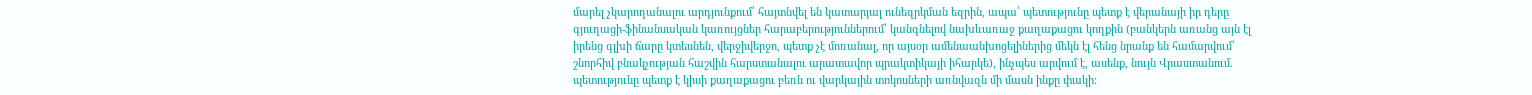մարել չկարողանալու արդյունքում՝ հայտնվել են կատարյալ ունեզրկման եզրին, ապա՝ պետությունը պետք է վերանայի իր դերը գյուղացի-ֆինանսական կառույցներ հարաբերություններում՝ կանգնելով նախևառաջ քաղաքացու կողքին (բանկերն առանց այն էլ իրենց գլխի ճարը կտեսնեն, վերջիվերջո, պետք չէ մոռանալ, որ այսօր ամենաանխոցելիներից մեկն էլ հենց նրանք են համարվում՝ շնորհիվ բնակչության հաշվին հարստանալու արատավոր պրակտիկայի իհարկե), ինչպես արվում է, ասենք, նույն Վրաստանում. պետությունը պետք է կիսի քաղաքացու բեռն ու վարկային տոկոսների առնվազն մի մասն ինքը փակի: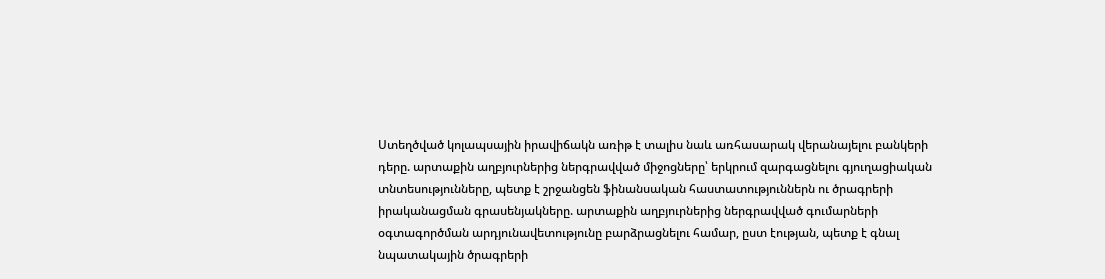Ստեղծված կոլապսային իրավիճակն առիթ է տալիս նաև առհասարակ վերանայելու բանկերի դերը. արտաքին աղբյուրներից ներգրավված միջոցները՝ երկրում զարգացնելու գյուղացիական տնտեսությունները, պետք է շրջանցեն ֆինանսական հաստատություններն ու ծրագրերի իրականացման գրասենյակները. արտաքին աղբյուրներից ներգրավված գումարների օգտագործման արդյունավետությունը բարձրացնելու համար, ըստ էության, պետք է գնալ նպատակային ծրագրերի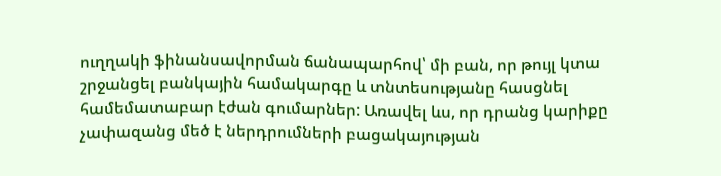ուղղակի ֆինանսավորման ճանապարհով՝ մի բան, որ թույլ կտա շրջանցել բանկային համակարգը և տնտեսությանը հասցնել համեմատաբար էժան գումարներ: Առավել ևս, որ դրանց կարիքը չափազանց մեծ է ներդրումների բացակայության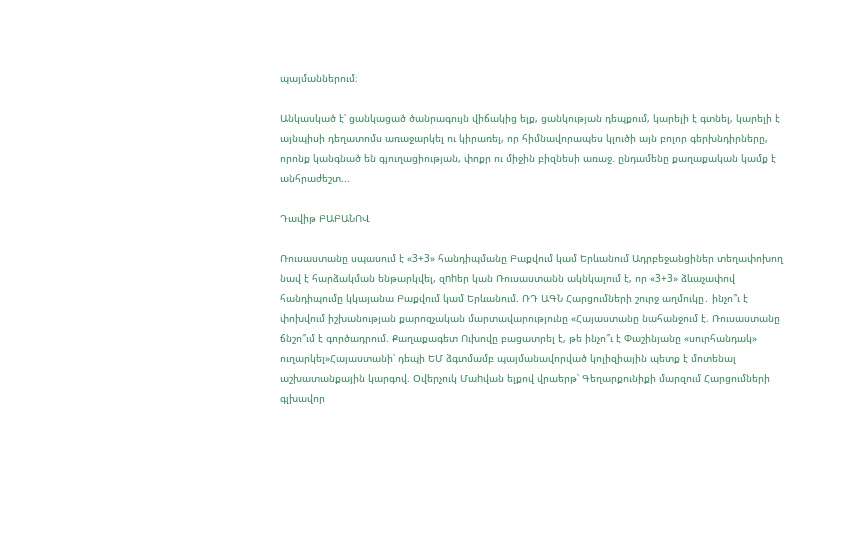պայմաններում։

Անկասկած է՝ ցանկացած ծանրագույն վիճակից ելք, ցանկության դեպքում, կարելի է գտնել, կարելի է այնպիսի դեղատոմս առաջարկել ու կիրառել, որ հիմնավորապես կլուծի այն բոլոր գերխնդիրները, որոնք կանգնած են գյուղացիության, փոքր ու միջին բիզնեսի առաջ. ընդամենը քաղաքական կամք է անհրաժեշտ...

Դավիթ ԲԱԲԱՆՈՎ

Ռուսաստանը սպասում է «3+3» հանդիպմանը Բաքվում կամ Երևանում Ադրբեջանցիներ տեղափոխող նավ է հարձակման ենթարկվել, զnhեր կան Ռուսաստանն ակնկալում է, որ «3+3» ձևաչափով հանդիպումը կկայանա Բաքվում կամ Երևանում. ՌԴ ԱԳՆ Հարցումների շուրջ աղմուկը․ ինչո՞ւ է փոխվում իշխանության քարոզչական մարտավարությունը «Հայաստանը նահանջում է. Ռուսաստանը ճնշո՞ւմ է գործադրում. Քաղաքագետ Ուխովը բացատրել է, թե ինչո՞ւ է Փաշինյանը «սուրհանդակ» ուղարկել»Հայաստանի՝ դեպի ԵՄ ձգտմամբ պայմանավորված կոլիզիային պետք է մոտենալ աշխատանքային կարգով. Օվերչուկ Մաhվան ելքով վրաերթ՝ Գեղարքունիքի մարզում Հարցումների գլխավոր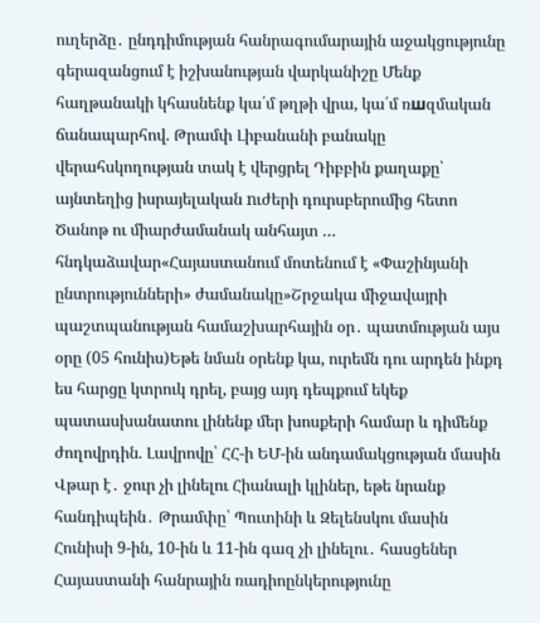ուղերձը․ ընդդիմության հանրագումարային աջակցությունը գերազանցում է իշխանության վարկանիշը Մենք հաղթանակի կհասնենք կա՛մ թղթի վրա, կա՛մ ռшզմական ճանապարհով. Թրամփ Լիբանանի բանակը վերահսկողության տակ է վերցրել Դիբբին քաղաքը՝ այնտեղից իսրայելական nւժերի դուրսբերումից հետո Ծանոթ ու միարժամանակ անհայտ … հնդկաձավար«Հայաստանում մոտենում է «Փաշինյանի ընտրությունների» ժամանակը»Շրջակա միջավայրի պաշտպանության համաշխարհային օր․ պատմության այս օրը (05 հունիս)Եթե նման օրենք կա, ուրեմն դու արդեն ինքդ ես հարցը կտրուկ դրել, բայց այդ դեպքում եկեք պատասխանատու լինենք մեր խոսքերի համար և դիմենք ժողովրդին. Լավրովը՝ ՀՀ-ի ԵՄ-ին անդամակցության մասին Վթար է․ ջուր չի լինելու Հիանալի կլիներ, եթե նրանք հանդիպեին․ Թրամփը՝ Պուտինի և Զելենսկու մասին Հունիսի 9-ին, 10-ին և 11-ին գազ չի լինելու․ հասցեներ Հայաստանի հանրային ռադիոընկերությունը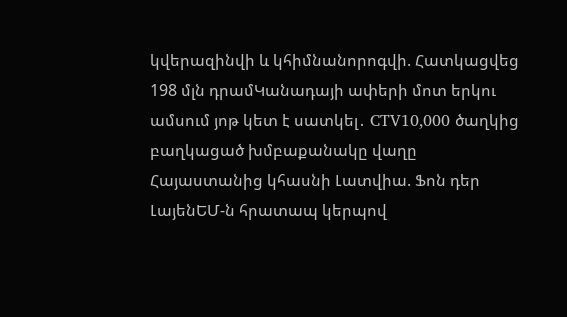կվերազինվի և կհիմնանորոգվի. Հատկացվեց 198 մլն դրամԿանադայի ափերի մոտ երկու ամսում յոթ կետ է սատկել․ CTV10,000 ծաղկից բաղկացած խմբաքանակը վաղը Հայաստանից կհասնի Լատվիա. Ֆոն դեր ԼայենԵՄ-ն հրատապ կերպով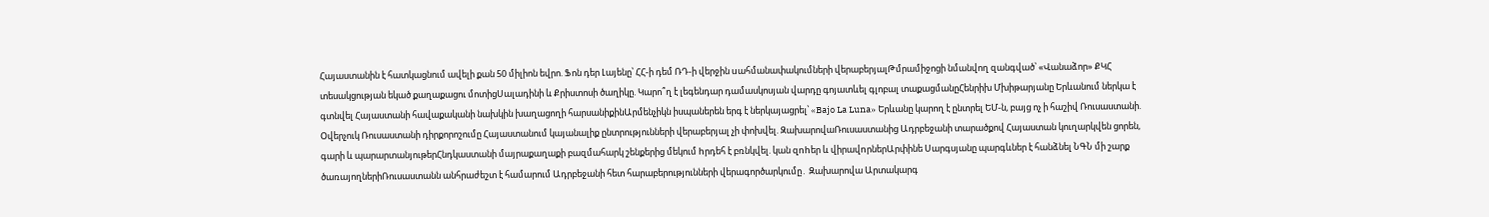Հայաստանին է հատկացնում ավելի քան 50 միլիոն եվրո. Ֆոն դեր Լայենը՝ ՀՀ-ի դեմ ՌԴ-ի վերջին uահմանափակումների վերաբերյալԹմրամիջոցի նմանվող զանգված՝ «Վանաձոր» ՔԿՀ տեսակցության եկած քաղաքացու մոտիցՍալադինի և Քրիստոսի ծաղիկը. Կարո՞ղ է լեգենդար դամասկոսյան վարդը գոյատևել գլոբալ տաքացմանըՀենրիխ Մխիթարյանը Երևանում ներկա է գտնվել Հայաստանի հավաքականի նախկին խաղացողի հարսանիքինԱրմենչիկն իսպաներեն երգ է ներկայացրել՝ «Bajo La Luna» Երևանը կարող է ընտրել ԵՄ-ն, բայց ոչ ի հաշիվ Ռուսաստանի. Օվերչուկ Ռուսաստանի դիրքորոշումը Հայաստանում կայանալիք ընտրությունների վերաբերյալ չի փոխվել. ԶախարովաՌուսաստանից Ադրբեջանի տարածքով Հայաստան կուղարկվեն ցորեն, գարի և պարարտանյութերՀնդկաստանի մայրաքաղաքի բազմահարկ շենքերից մեկում hրդեհ է բռնկվել. կան զnhեր և վիրավnրներԱրփինե Սարգսյանը պարգևներ է հանձնել ՆԳՆ մի շարք ծառայողներիՌուսաստանն անհրաժեշտ է համարում Ադրբեջանի հետ հարաբերությունների վերագործարկումը․ Զախարովա Արտակարգ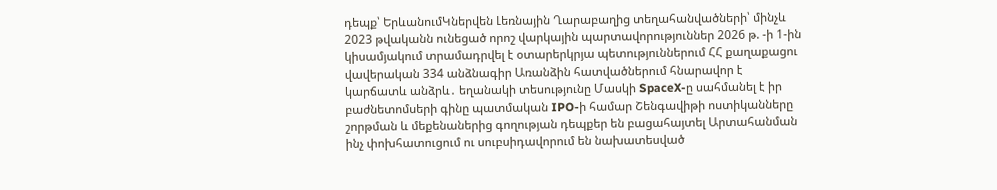դեպք՝ ԵրևանումԿներվեն Լեռնային Ղարաբաղից տեղահանվածների՝ մինչև 2023 թվականն ունեցած որոշ վարկային պարտավորություններ 2026 թ. -ի 1-ին կիսամյակում տրամադրվել է օտարերկրյա պետություններում ՀՀ քաղաքացու վավերական 334 անձնագիր Առանձին հատվածներում հնարավոր է կարճատև անձրև․ եղանակի տեսությունը Մասկի SpaceX-ը սահմանել է իր բաժնետոմսերի գինը պատմական IPO-ի համար Շենգավիթի ոստիկանները շորթման և մեքենաներից գողության դեպքեր են բացահայտել Արտահանման ինչ փոխհատուցում ու սուբսիդավորում են նախատեսված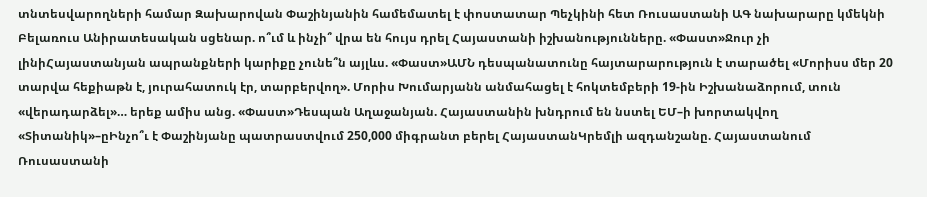տնտեսվարողների համար Զախարովան Փաշինյանին համեմատել է փոստատար Պեչկինի հետ Ռուսաստանի ԱԳ նախարարը կմեկնի Բելառուս Անիրատեսական սցենար. ո՞ւմ և ինչի՞ վրա են հույս դրել Հայաստանի իշխանությունները. «Փաստ»Ջուր չի լինիՀայաստանյան ապրանքների կարիքը չունե՞ն այլևս. «Փաստ»ԱՄՆ դեսպանատունը հայտարարություն է տարածել «Մորիսս մեր 20 տարվա հեքիաթն է, յուրահատուկ էր, տարբերվող». Մորիս Խումարյանն անմահացել է հոկտեմբերի 19-ին Իշխանաձորում, տուն «վերադարձել»… երեք ամիս անց. «Փաստ»Դեսպան Աղաջանյան. Հայաստանին խնդրում են նստել ԵՄ–ի խորտակվող «Տիտանիկ»–ըԻնչո՞ւ է Փաշինյանը պատրաստվում 250,000 միգրանտ բերել ՀայաստանԿրեմլի ազդանշանը. Հայաստանում Ռուսաստանի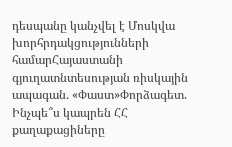դեսպանը կանչվել է Մոսկվա խորհրդակցությունների համարՀայաստանի գյուղատնտեսության ռիսկային ապագան. «Փաստ»Փորձագետ. Ինչպե՞ս կապրեն ՀՀ քաղաքացիները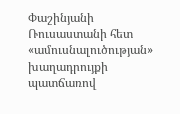Փաշինյանի Ռուսաստանի հետ «ամուսնալուծության» խաղադրույքի պատճառով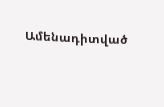Ամենադիտված